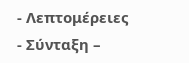- Λεπτομέρειες
- Σύνταξη –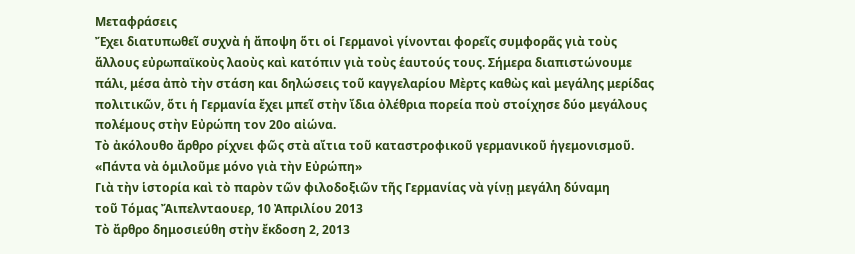Μεταφράσεις
Ἔχει διατυπωθεῖ συχνὰ ἡ ἄποψη ὅτι οἱ Γερμανοὶ γίνονται φορεῖς συμφορᾶς γιὰ τοὺς ἄλλους εὐρωπαϊκοὺς λαοὺς καὶ κατόπιν γιὰ τοὺς ἑαυτούς τους. Σήμερα διαπιστώνουμε πάλι, μέσα ἀπὸ τὴν στάση και δηλώσεις τοῦ καγγελαρίου Μὲρτς καθὼς καὶ μεγάλης μερίδας πολιτικῶν, ὅτι ἡ Γερμανία ἔχει μπεῖ στὴν ἴδια ὀλέθρια πορεία ποὺ στοίχησε δύο μεγάλους πολέμους στὴν Εὐρώπη τον 20ο αἰώνα.
Τὸ ἀκόλουθο ἄρθρο ρίχνει φῶς στὰ αἴτια τοῦ καταστροφικοῦ γερμανικοῦ ἡγεμονισμοῦ.
«Πάντα νὰ ὁμιλοῦμε μόνο γιὰ τὴν Εὐρώπη»
Γιὰ τὴν ἱστορία καὶ τὸ παρὸν τῶν φιλοδοξιῶν τῆς Γερμανίας νὰ γίνῃ μεγάλη δύναμη
τοῦ Τόμας Ἄιπελνταουερ, 10 Ἀπριλίου 2013
Τὸ ἄρθρο δημοσιεύθη στὴν ἔκδοση 2, 2013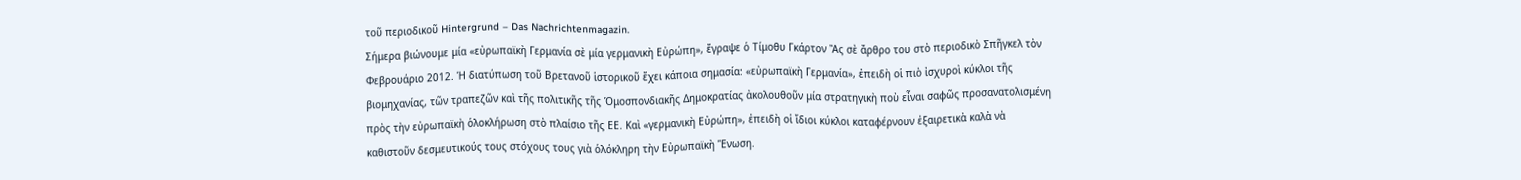τοῦ περιοδικοῦ Hintergrund – Das Nachrichtenmagazin.
Σήμερα βιώνουμε μία «εὐρωπαϊκὴ Γερμανία σὲ μία γερμανικὴ Εὐρώπη», ἔγραψε ὁ Τίμοθυ Γκάρτον Ἂς σὲ ἄρθρο του στὸ περιοδικὸ Σπῆγκελ τὸν Φεβρουάριο 2012. Ἡ διατύπωση τοῦ Βρετανοῦ ἱστορικοῦ ἔχει κάποια σημασία: «εὐρωπαϊκὴ Γερμανία», ἐπειδὴ οἱ πιὸ ἰσχυροὶ κύκλοι τῆς βιομηχανίας, τῶν τραπεζῶν καὶ τῆς πολιτικῆς τῆς Ὁμοσπονδιακῆς Δημοκρατίας ἀκολουθοῦν μία στρατηγικὴ ποὺ εἶναι σαφῶς προσανατολισμένη πρὸς τὴν εὐρωπαϊκὴ ὁλοκλήρωση στὸ πλαίσιο τῆς ΕΕ. Καὶ «γερμανικὴ Εὐρώπη», ἐπειδὴ οἱ ἴδιοι κύκλοι καταφέρνουν ἐξαιρετικὰ καλὰ νὰ καθιστοῦν δεσμευτικούς τους στόχους τους γιὰ ὁλόκληρη τὴν Εὐρωπαϊκὴ Ἕνωση.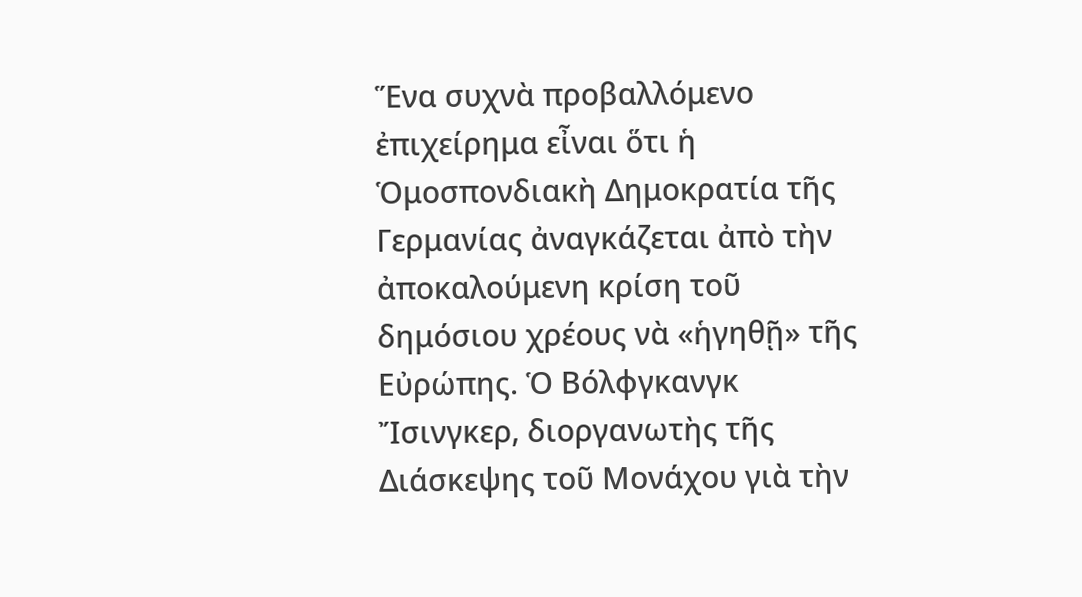Ἕνα συχνὰ προβαλλόμενο ἐπιχείρημα εἶναι ὅτι ἡ Ὁμοσπονδιακὴ Δημοκρατία τῆς Γερμανίας ἀναγκάζεται ἀπὸ τὴν ἀποκαλούμενη κρίση τοῦ δημόσιου χρέους νὰ «ἡγηθῇ» τῆς Εὐρώπης. Ὁ Βόλφγκανγκ Ἴσινγκερ, διοργανωτὴς τῆς Διάσκεψης τοῦ Μονάχου γιὰ τὴν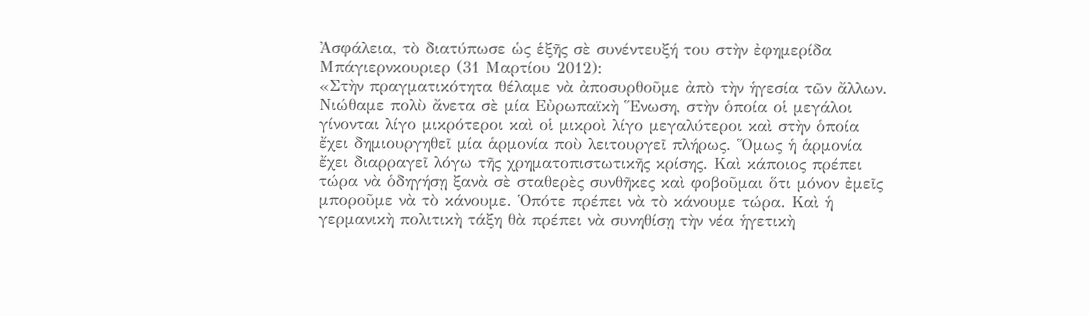Ἀσφάλεια, τὸ διατύπωσε ὡς ἑξῆς σὲ συνέντευξή του στὴν ἐφημερίδα Μπάγιερνκουριερ (31 Μαρτίου 2012):
«Στὴν πραγματικότητα θέλαμε νὰ ἀποσυρθοῦμε ἀπὸ τὴν ἡγεσία τῶν ἄλλων. Νιώθαμε πολὺ ἄνετα σὲ μία Εὐρωπαϊκὴ Ἕνωση, στὴν ὁποία οἱ μεγάλοι γίνονται λίγο μικρότεροι καὶ οἱ μικροὶ λίγο μεγαλύτεροι καὶ στὴν ὁποία ἔχει δημιουργηθεῖ μία ἁρμονία ποὺ λειτουργεῖ πλήρως. Ὅμως ἡ ἁρμονία ἔχει διαρραγεῖ λόγω τῆς χρηματοπιστωτικῆς κρίσης. Καὶ κάποιος πρέπει τώρα νὰ ὁδηγήσῃ ξανὰ σὲ σταθερὲς συνθῆκες καὶ φοβοῦμαι ὅτι μόνον ἐμεῖς μποροῦμε νὰ τὸ κάνουμε. Ὁπότε πρέπει νὰ τὸ κάνουμε τώρα. Καὶ ἡ γερμανικὴ πολιτικὴ τάξη θὰ πρέπει νὰ συνηθίσῃ τὴν νέα ἡγετικὴ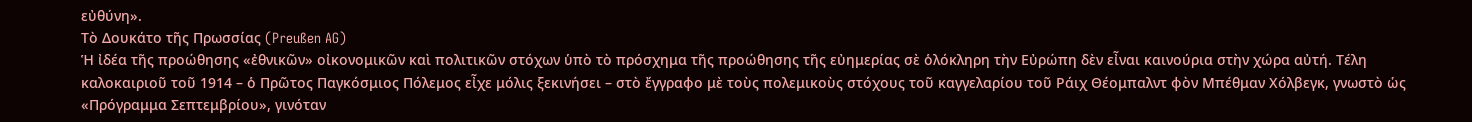εὐθύνη».
Τὸ Δουκάτο τῆς Πρωσσίας (Preußen AG)
Ἡ ἰδέα τῆς προώθησης «ἐθνικῶν» οἰκονομικῶν καὶ πολιτικῶν στόχων ὑπὸ τὸ πρόσχημα τῆς προώθησης τῆς εὐημερίας σὲ ὁλόκληρη τὴν Εὐρώπη δὲν εἶναι καινούρια στὴν χώρα αὐτή. Τέλη καλοκαιριοῦ τοῦ 1914 – ὁ Πρῶτος Παγκόσμιος Πόλεμος εἶχε μόλις ξεκινήσει – στὸ ἔγγραφο μὲ τοὺς πολεμικοὺς στόχους τοῦ καγγελαρίου τοῦ Ράιχ Θέομπαλντ φὸν Μπέθμαν Χόλβεγκ, γνωστὸ ὡς «Πρόγραμμα Σεπτεμβρίου», γινόταν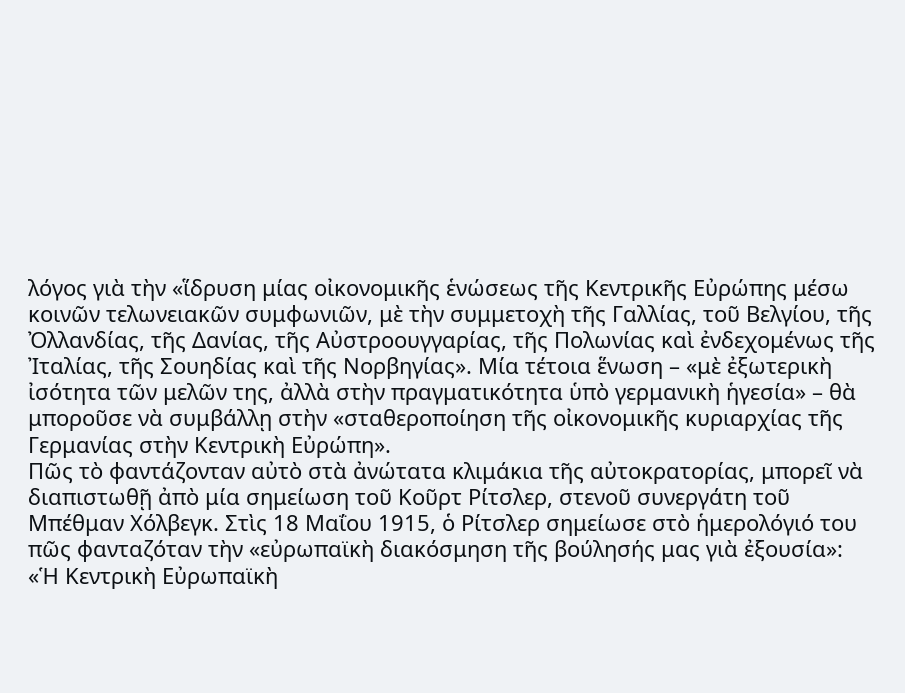λόγος γιὰ τὴν «ἵδρυση μίας οἰκονομικῆς ἑνώσεως τῆς Κεντρικῆς Εὐρώπης μέσω κοινῶν τελωνειακῶν συμφωνιῶν, μὲ τὴν συμμετοχὴ τῆς Γαλλίας, τοῦ Βελγίου, τῆς Ὀλλανδίας, τῆς Δανίας, τῆς Αὐστροουγγαρίας, τῆς Πολωνίας καὶ ἐνδεχομένως τῆς Ἰταλίας, τῆς Σουηδίας καὶ τῆς Νορβηγίας». Μία τέτοια ἕνωση – «μὲ ἐξωτερικὴ ἰσότητα τῶν μελῶν της, ἀλλὰ στὴν πραγματικότητα ὑπὸ γερμανικὴ ἡγεσία» – θὰ μποροῦσε νὰ συμβάλλῃ στὴν «σταθεροποίηση τῆς οἰκονομικῆς κυριαρχίας τῆς Γερμανίας στὴν Κεντρικὴ Εὐρώπη».
Πῶς τὸ φαντάζονταν αὐτὸ στὰ ἀνώτατα κλιμάκια τῆς αὐτοκρατορίας, μπορεῖ νὰ διαπιστωθῇ ἀπὸ μία σημείωση τοῦ Κοῦρτ Ρίτσλερ, στενοῦ συνεργάτη τοῦ Μπέθμαν Χόλβεγκ. Στὶς 18 Μαΐου 1915, ὁ Ρίτσλερ σημείωσε στὸ ἡμερολόγιό του πῶς φανταζόταν τὴν «εὐρωπαϊκὴ διακόσμηση τῆς βούλησής μας γιὰ ἐξουσία»:
«Ἡ Κεντρικὴ Εὐρωπαϊκὴ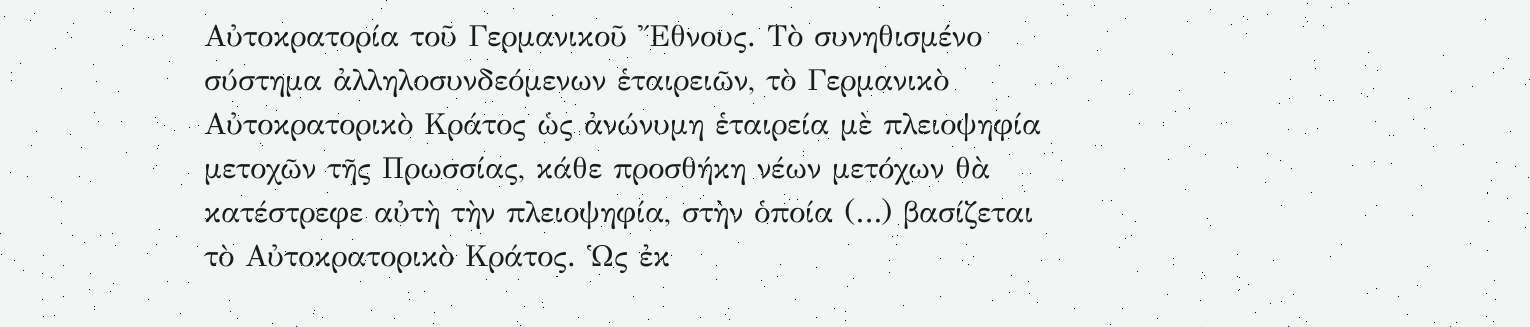Αὐτοκρατορία τοῦ Γερμανικοῦ Ἔθνους. Τὸ συνηθισμένο σύστημα ἀλληλοσυνδεόμενων ἑταιρειῶν, τὸ Γερμανικὸ Αὐτοκρατορικὸ Κράτος ὡς ἀνώνυμη ἑταιρεία μὲ πλειοψηφία μετοχῶν τῆς Πρωσσίας, κάθε προσθήκη νέων μετόχων θὰ κατέστρεφε αὐτὴ τὴν πλειοψηφία, στὴν ὁποία (…) βασίζεται τὸ Αὐτοκρατορικὸ Κράτος. Ὡς ἐκ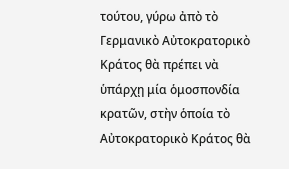τούτου, γύρω ἀπὸ τὸ Γερμανικὸ Αὐτοκρατορικὸ Κράτος θὰ πρέπει νὰ ὑπάρχῃ μία ὁμοσπονδία κρατῶν, στὴν ὁποία τὸ Αὐτοκρατορικὸ Κράτος θὰ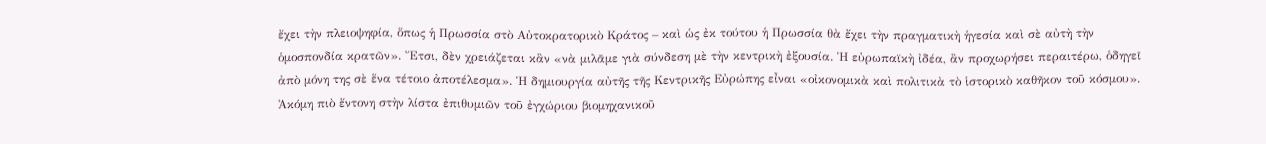ἔχει τὴν πλειοψηφία, ὅπως ἡ Πρωσσία στὸ Αὐτοκρατορικὸ Κράτος – καὶ ὡς ἐκ τούτου ἡ Πρωσσία θὰ ἔχει τὴν πραγματικὴ ἡγεσία καὶ σὲ αὐτὴ τὴν ὁμοσπονδία κρατῶν». Ἔτσι, δὲν χρειάζεται κἂν «νὰ μιλᾶμε γιὰ σύνδεση μὲ τὴν κεντρικὴ ἐξουσία. Ἡ εὐρωπαϊκὴ ἰδέα, ἂν προχωρήσει περαιτέρω, ὁδηγεῖ ἀπὸ μόνη της σὲ ἕνα τέτοιο ἀποτέλεσμα». Ἡ δημιουργία αὐτῆς τῆς Κεντρικῆς Εὐρώπης εἶναι «οἰκονομικὰ καὶ πολιτικὰ τὸ ἱστορικὸ καθῆκον τοῦ κόσμου».
Ἀκόμη πιὸ ἔντονη στὴν λίστα ἐπιθυμιῶν τοῦ ἐγχώριου βιομηχανικοῦ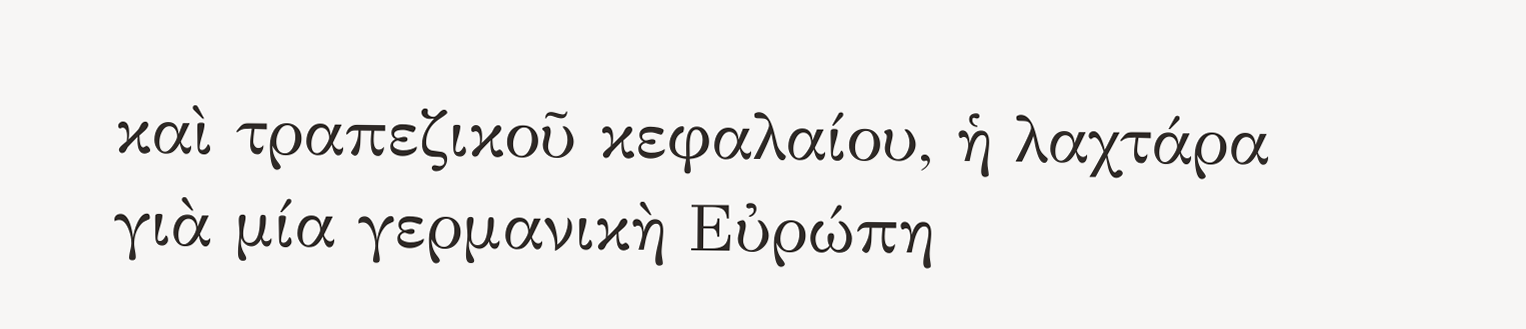καὶ τραπεζικοῦ κεφαλαίου, ἡ λαχτάρα γιὰ μία γερμανικὴ Εὐρώπη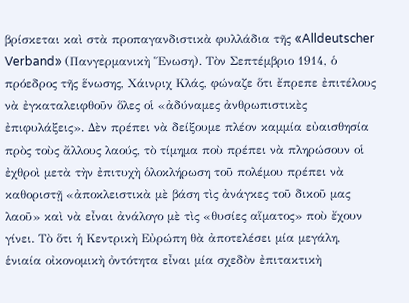βρίσκεται καὶ στὰ προπαγανδιστικὰ φυλλάδια τῆς «Alldeutscher Verband» (Πανγερμανικὴ Ἕνωση). Τὸν Σεπτέμβριο 1914, ὁ πρόεδρος τῆς ἕνωσης, Χάινριχ Κλάς, φώναζε ὅτι ἔπρεπε ἐπιτέλους νὰ ἐγκαταλειφθοῦν ὅλες οἱ «ἀδύναμες ἀνθρωπιστικὲς ἐπιφυλάξεις». Δὲν πρέπει νὰ δείξουμε πλέον καμμία εὐαισθησία πρὸς τοὺς ἄλλους λαούς, τὸ τίμημα ποὺ πρέπει νὰ πληρώσουν οἱ ἐχθροὶ μετὰ τὴν ἐπιτυχὴ ὁλοκλήρωση τοῦ πολέμου πρέπει νὰ καθοριστῇ «ἀποκλειστικὰ μὲ βάση τὶς ἀνάγκες τοῦ δικοῦ μας λαοῦ» καὶ νὰ εἶναι ἀνάλογο μὲ τὶς «θυσίες αἵματος» ποὺ ἔχουν γίνει. Τὸ ὅτι ἡ Κεντρικὴ Εὐρώπη θὰ ἀποτελέσει μία μεγάλη, ἑνιαία οἰκονομικὴ ὀντότητα εἶναι μία σχεδὸν ἐπιτακτικὴ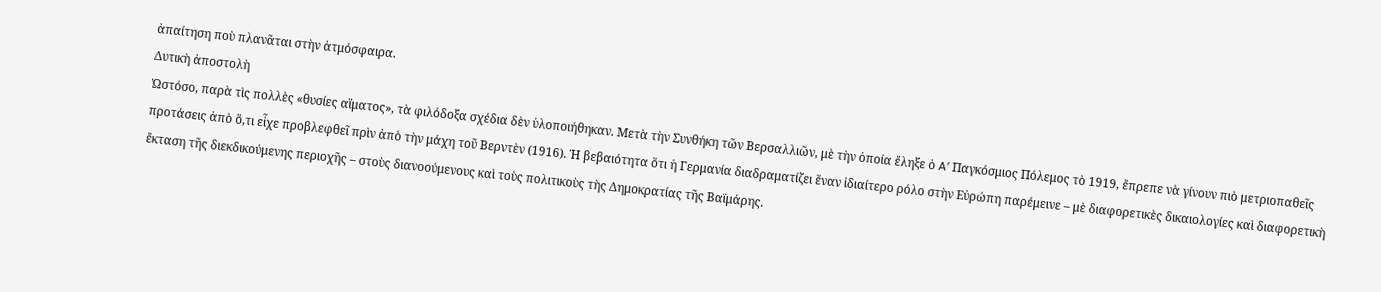ἀπαίτηση ποὺ πλανᾶται στὴν ἀτμόσφαιρα.
Δυτικὴ ἀποστολὴ
Ὡστόσο, παρὰ τὶς πολλὲς «θυσίες αἵματος», τὰ φιλόδοξα σχέδια δὲν ὑλοποιήθηκαν. Μετὰ τὴν Συνθήκη τῶν Βερσαλλιῶν, μὲ τὴν ὁποία ἔληξε ὁ A′ Παγκόσμιος Πόλεμος τὸ 1919, ἔπρεπε νὰ γίνουν πιὸ μετριοπαθεῖς προτάσεις ἀπὸ ὅ,τι εἶχε προβλεφθεῖ πρὶν ἀπὸ τὴν μάχη τοῦ Βερντὲν (1916). Ἡ βεβαιότητα ὅτι ἡ Γερμανία διαδραματίζει ἕναν ἰδιαίτερο ρόλο στὴν Εὐρώπη παρέμεινε – μὲ διαφορετικὲς δικαιολογίες καὶ διαφορετικὴ ἔκταση τῆς διεκδικούμενης περιοχῆς – στοὺς διανοούμενους καὶ τοὺς πολιτικοὺς τὴς Δημοκρατίας τῆς Βαϊμάρης.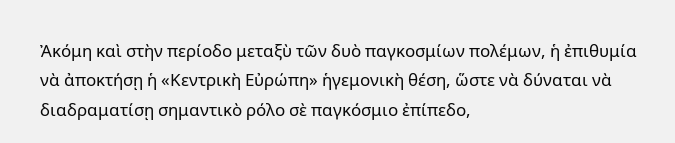Ἀκόμη καὶ στὴν περίοδο μεταξὺ τῶν δυὸ παγκοσμίων πολέμων, ἡ ἐπιθυμία νὰ ἀποκτήσῃ ἡ «Κεντρικὴ Εὐρώπη» ἡγεμονικὴ θέση, ὥστε νὰ δύναται νὰ διαδραματίσῃ σημαντικὸ ρόλο σὲ παγκόσμιο ἐπίπεδο,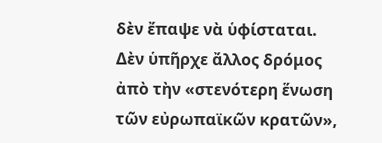δὲν ἔπαψε νὰ ὑφίσταται. Δὲν ὑπῆρχε ἄλλος δρόμος ἀπὸ τὴν «στενότερη ἕνωση τῶν εὐρωπαϊκῶν κρατῶν»,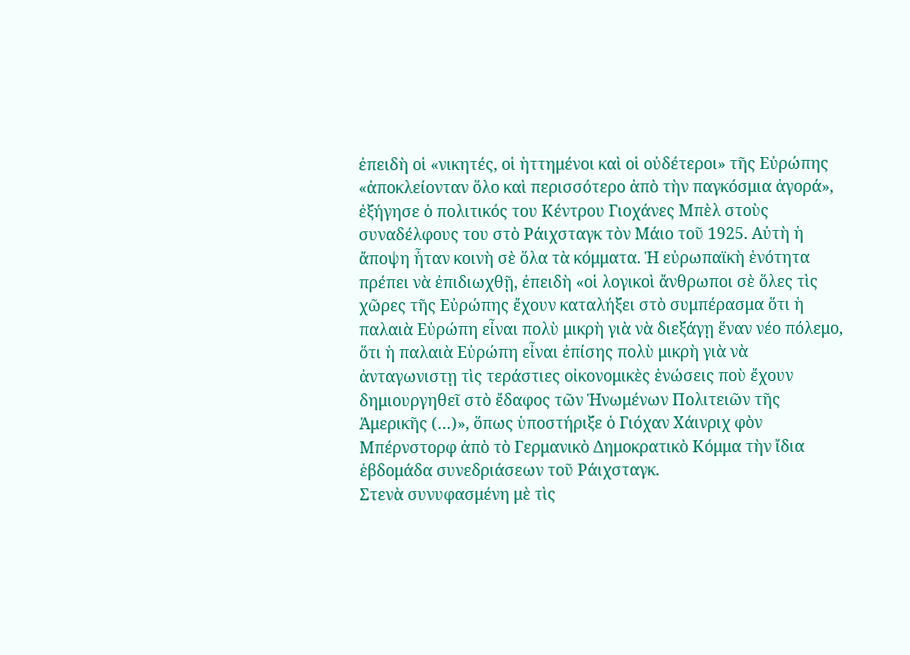ἐπειδὴ οἱ «νικητές, οἱ ἡττημένοι καὶ οἱ οὐδέτεροι» τῆς Εὐρώπης «ἀποκλείονταν ὅλο καὶ περισσότερο ἀπὸ τὴν παγκόσμια ἀγορά», ἐξήγησε ὁ πολιτικός του Κέντρου Γιοχάνες Μπὲλ στοὺς συναδέλφους του στὸ Ράιχσταγκ τὸν Μάιο τοῦ 1925. Αὐτὴ ἡ ἄποψη ἦταν κοινὴ σὲ ὅλα τὰ κόμματα. Ἡ εὐρωπαϊκὴ ἑνότητα πρέπει νὰ ἐπιδιωχθῇ, ἐπειδὴ «οἱ λογικοὶ ἄνθρωποι σὲ ὅλες τὶς χῶρες τῆς Εὐρώπης ἔχουν καταλήξει στὸ συμπέρασμα ὅτι ἡ παλαιὰ Εὐρώπη εἶναι πολὺ μικρὴ γιὰ νὰ διεξάγῃ ἕναν νέο πόλεμο, ὅτι ἡ παλαιὰ Εὐρώπη εἶναι ἐπίσης πολὺ μικρὴ γιὰ νὰ ἀνταγωνιστῃ τὶς τεράστιες οἰκονομικὲς ἑνώσεις ποὺ ἔχουν δημιουργηθεῖ στὸ ἔδαφος τῶν Ἡνωμένων Πολιτειῶν τῆς Ἀμερικῆς (…)», ὅπως ὑποστήριξε ὁ Γιόχαν Χάινριχ φὸν Μπέρνστορφ ἀπὸ τὸ Γερμανικὸ Δημοκρατικὸ Κόμμα τὴν ἴδια ἑβδομάδα συνεδριάσεων τοῦ Ράιχσταγκ.
Στενὰ συνυφασμένη μὲ τὶς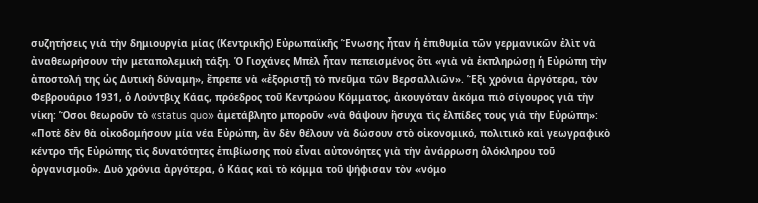συζητήσεις γιὰ τὴν δημιουργία μίας (Κεντρικῆς) Εὐρωπαϊκῆς Ἕνωσης ἦταν ἡ ἐπιθυμία τῶν γερμανικῶν ἐλὶτ νὰ ἀναθεωρήσουν τὴν μεταπολεμικὴ τάξη. Ὁ Γιοχάνες Μπὲλ ἦταν πεπεισμένος ὅτι «γιὰ νὰ ἐκπληρώσῃ ἡ Εὐρώπη τὴν ἀποστολή της ὡς Δυτικὴ δύναμη», ἔπρεπε νὰ «ἐξοριστῇ τὸ πνεῦμα τῶν Βερσαλλιῶν». Ἕξι χρόνια ἀργότερα, τὸν Φεβρουάριο 1931, ὁ Λούντβιχ Κάας, πρόεδρος τοῦ Κεντρώου Κόμματος, ἀκουγόταν ἀκόμα πιὸ σίγουρος γιὰ τὴν νίκη: Ὅσοι θεωροῦν τὸ «status quo» ἀμετάβλητο μποροῦν «νὰ θάψουν ἥσυχα τὶς ἐλπίδες τους γιὰ τὴν Εὐρώπη»: «Ποτὲ δὲν θὰ οἰκοδομήσουν μία νέα Εὐρώπη, ἂν δὲν θέλουν νὰ δώσουν στὸ οἰκονομικό, πολιτικὸ καὶ γεωγραφικὸ κέντρο τῆς Εὐρώπης τὶς δυνατότητες ἐπιβίωσης ποὺ εἶναι αὐτονόητες γιὰ τὴν ἀνάρρωση ὁλόκληρου τοῦ ὀργανισμοῦ». Δυὸ χρόνια ἀργότερα, ὁ Κάας καὶ τὸ κόμμα τοῦ ψήφισαν τὸν «νόμο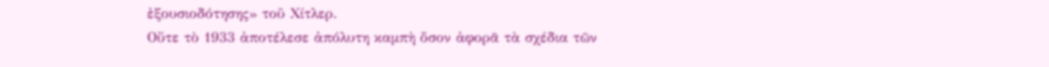ἐξουσιοδότησης» τοῦ Χίτλερ.
Οὔτε τὸ 1933 ἀποτέλεσε ἀπόλυτη καμπὴ ὅσον ἀφορᾶ τὰ σχέδια τῶν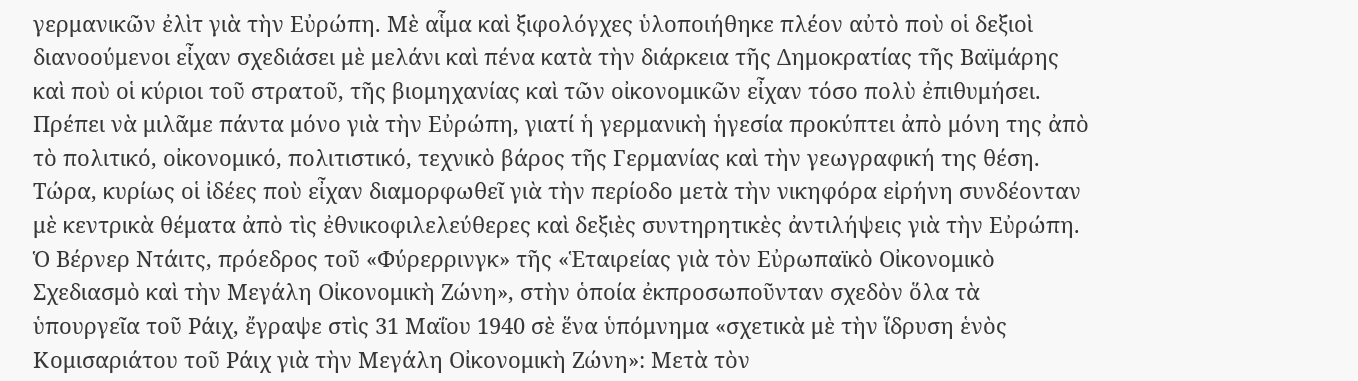γερμανικῶν ἐλὶτ γιὰ τὴν Εὐρώπη. Μὲ αἷμα καὶ ξιφολόγχες ὑλοποιήθηκε πλέον αὐτὸ ποὺ οἱ δεξιοὶ διανοούμενοι εἶχαν σχεδιάσει μὲ μελάνι καὶ πένα κατὰ τὴν διάρκεια τῆς Δημοκρατίας τῆς Βαϊμάρης καὶ ποὺ οἱ κύριοι τοῦ στρατοῦ, τῆς βιομηχανίας καὶ τῶν οἰκονομικῶν εἶχαν τόσο πολὺ ἐπιθυμήσει.
Πρέπει νὰ μιλᾶμε πάντα μόνο γιὰ τὴν Εὐρώπη, γιατί ἡ γερμανικὴ ἡγεσία προκύπτει ἀπὸ μόνη της ἀπὸ τὸ πολιτικό, οἰκονομικό, πολιτιστικό, τεχνικὸ βάρος τῆς Γερμανίας καὶ τὴν γεωγραφική της θέση.
Τώρα, κυρίως οἱ ἰδέες ποὺ εἶχαν διαμορφωθεῖ γιὰ τὴν περίοδο μετὰ τὴν νικηφόρα εἰρήνη συνδέονταν μὲ κεντρικὰ θέματα ἀπὸ τὶς ἐθνικοφιλελεύθερες καὶ δεξιὲς συντηρητικὲς ἀντιλήψεις γιὰ τὴν Εὐρώπη. Ὁ Βέρνερ Ντάιτς, πρόεδρος τοῦ «Φύρερρινγκ» τῆς «Ἑταιρείας γιὰ τὸν Εὐρωπαϊκὸ Οἰκονομικὸ Σχεδιασμὸ καὶ τὴν Μεγάλη Οἰκονομικὴ Ζώνη», στὴν ὁποία ἐκπροσωποῦνταν σχεδὸν ὅλα τὰ ὑπουργεῖα τοῦ Ράιχ, ἔγραψε στὶς 31 Μαΐου 1940 σὲ ἕνα ὑπόμνημα «σχετικὰ μὲ τὴν ἵδρυση ἑνὸς Κομισαριάτου τοῦ Ράιχ γιὰ τὴν Μεγάλη Οἰκονομικὴ Ζώνη»: Μετὰ τὸν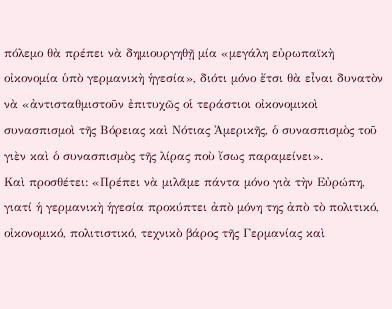πόλεμο θὰ πρέπει νὰ δημιουργηθῇ μία «μεγάλη εὐρωπαϊκὴ οἰκονομία ὑπὸ γερμανικὴ ἡγεσία», διότι μόνο ἔτσι θὰ εἶναι δυνατὸν νὰ «ἀντισταθμιστοῦν ἐπιτυχῶς οἱ τεράστιοι οἰκονομικοὶ συνασπισμοὶ τῆς Βόρειας καὶ Νότιας Ἀμερικῆς, ὁ συνασπισμὸς τοῦ γιὲν καὶ ὁ συνασπισμὸς τῆς λίρας ποὺ ἴσως παραμείνει».
Καὶ προσθέτει: «Πρέπει νὰ μιλᾶμε πάντα μόνο γιὰ τὴν Εὐρώπη, γιατί ἡ γερμανικὴ ἡγεσία προκύπτει ἀπὸ μόνη της ἀπὸ τὸ πολιτικό, οἰκονομικό, πολιτιστικό, τεχνικὸ βάρος τῆς Γερμανίας καὶ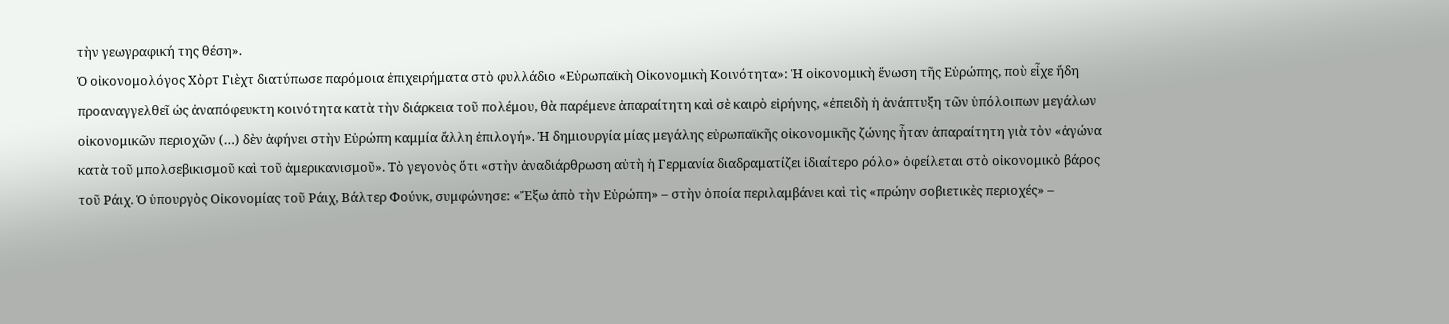τὴν γεωγραφική της θέση».
Ὁ οἰκονομολόγος Χὸρτ Γιὲχτ διατύπωσε παρόμοια ἐπιχειρήματα στὸ φυλλάδιο «Εὐρωπαϊκὴ Οἰκονομικὴ Κοινότητα»: Ἡ οἰκονομικὴ ἕνωση τῆς Εὐρώπης, ποὺ εἶχε ἤδη προαναγγελθεῖ ὡς ἀναπόφευκτη κοινότητα κατὰ τὴν διάρκεια τοῦ πολέμου, θὰ παρέμενε ἀπαραίτητη καὶ σὲ καιρὸ εἰρήνης, «ἐπειδὴ ἡ ἀνάπτυξη τῶν ὑπόλοιπων μεγάλων οἰκονομικῶν περιοχῶν (…) δὲν ἀφήνει στὴν Εὐρώπη καμμία ἄλλη ἐπιλογή». Ἡ δημιουργία μίας μεγάλης εὐρωπαϊκῆς οἰκονομικῆς ζώνης ἦταν ἀπαραίτητη γιὰ τὸν «ἀγώνα κατὰ τοῦ μπολσεβικισμοῦ καὶ τοῦ ἀμερικανισμοῦ». Τὸ γεγονὸς ὅτι «στὴν ἀναδιάρθρωση αὐτὴ ἡ Γερμανία διαδραματίζει ἰδιαίτερο ρόλο» ὀφείλεται στὸ οἰκονομικὸ βάρος τοῦ Ράιχ. Ὁ ὑπουργὸς Οἰκονομίας τοῦ Ράιχ, Βάλτερ Φούνκ, συμφώνησε: «Ἔξω ἀπὸ τὴν Εὐρώπη» – στὴν ὁποία περιλαμβάνει καὶ τὶς «πρώην σοβιετικὲς περιοχές» –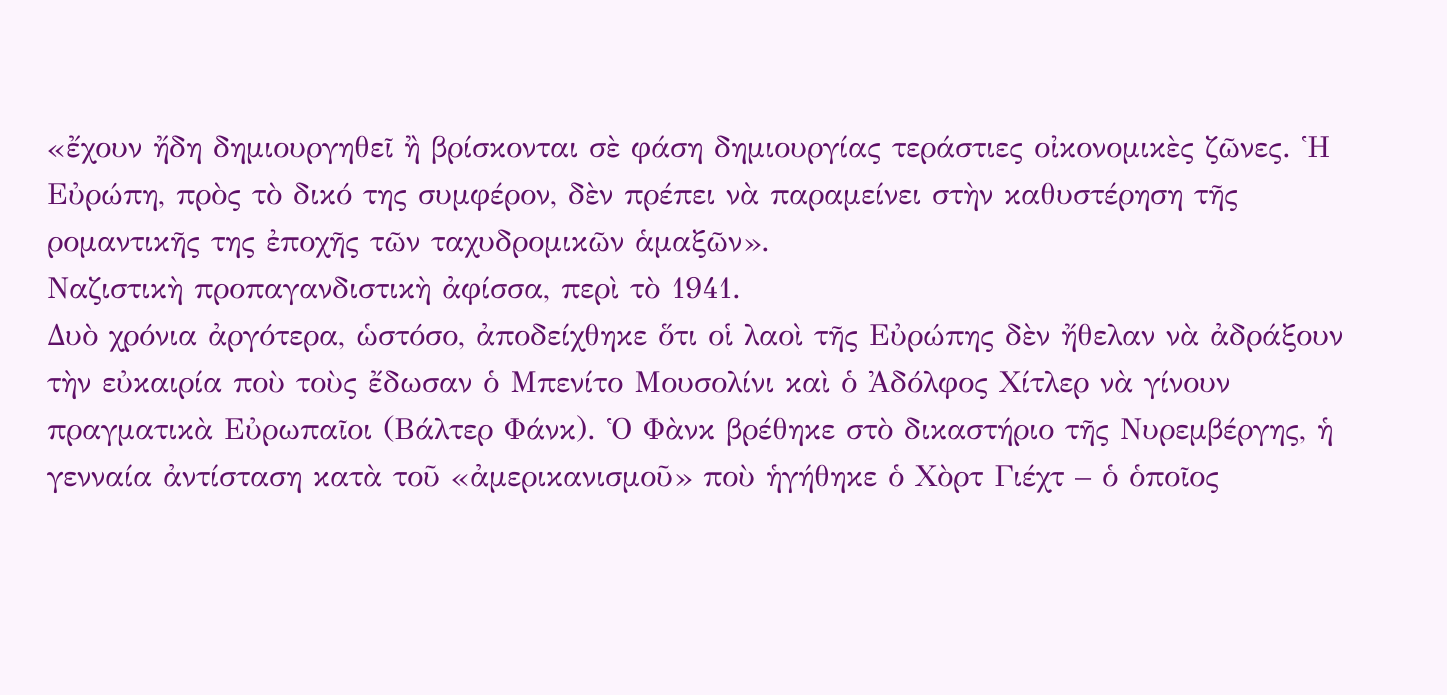«ἔχουν ἤδη δημιουργηθεῖ ἢ βρίσκονται σὲ φάση δημιουργίας τεράστιες οἰκονομικὲς ζῶνες. Ἡ Εὐρώπη, πρὸς τὸ δικό της συμφέρον, δὲν πρέπει νὰ παραμείνει στὴν καθυστέρηση τῆς ρομαντικῆς της ἐποχῆς τῶν ταχυδρομικῶν ἁμαξῶν».
Ναζιστικὴ προπαγανδιστικὴ ἀφίσσα, περὶ τὸ 1941.
Δυὸ χρόνια ἀργότερα, ὡστόσο, ἀποδείχθηκε ὅτι οἱ λαοὶ τῆς Εὐρώπης δὲν ἤθελαν νὰ ἀδράξουν τὴν εὐκαιρία ποὺ τοὺς ἔδωσαν ὁ Μπενίτο Μουσολίνι καὶ ὁ Ἀδόλφος Χίτλερ νὰ γίνουν πραγματικὰ Εὐρωπαῖοι (Βάλτερ Φάνκ). Ὁ Φὰνκ βρέθηκε στὸ δικαστήριο τῆς Νυρεμβέργης, ἡ γενναία ἀντίσταση κατὰ τοῦ «ἀμερικανισμοῦ» ποὺ ἡγήθηκε ὁ Χὸρτ Γιέχτ – ὁ ὁποῖος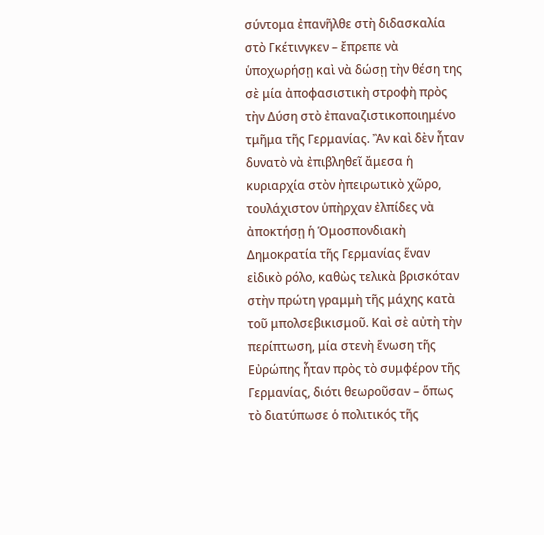σύντομα ἐπανῆλθε στὴ διδασκαλία στὸ Γκέτινγκεν – ἔπρεπε νὰ ὑποχωρήσῃ καὶ νὰ δώσῃ τὴν θέση της σὲ μία ἀποφασιστικὴ στροφὴ πρὸς τὴν Δύση στὸ ἐπαναζιστικοποιημένο τμῆμα τῆς Γερμανίας. Ἂν καὶ δὲν ἦταν δυνατὸ νὰ ἐπιβληθεῖ ἄμεσα ἡ κυριαρχία στὸν ἠπειρωτικὸ χῶρο, τουλάχιστον ὑπὴρχαν ἐλπίδες νὰ ἀποκτήσῃ ἡ Ὁμοσπονδιακὴ Δημοκρατία τῆς Γερμανίας ἕναν εἰδικὸ ρόλο, καθὼς τελικὰ βρισκόταν στὴν πρώτη γραμμὴ τῆς μάχης κατὰ τοῦ μπολσεβικισμοῦ. Καὶ σὲ αὐτὴ τὴν περίπτωση, μία στενὴ ἕνωση τῆς Εὐρώπης ἦταν πρὸς τὸ συμφέρον τῆς Γερμανίας, διότι θεωροῦσαν – ὅπως τὸ διατύπωσε ὁ πολιτικός τῆς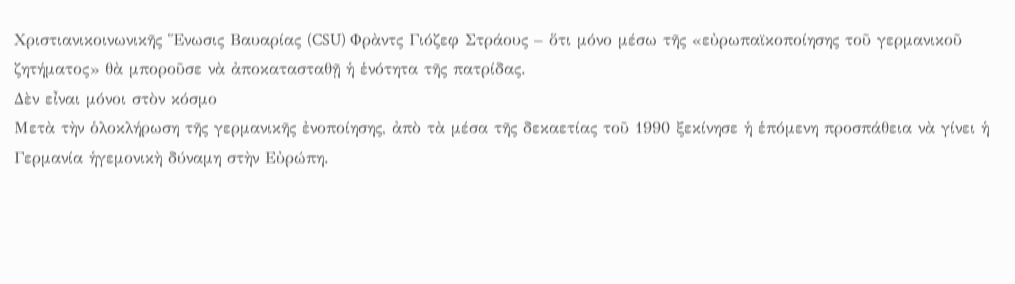Χριστιανικοινωνικῆς Ἕνωσις Βαυαρίας (CSU) Φρὰντς Γιόζεφ Στράους – ὅτι μόνο μέσω τῆς «εὐρωπαϊκοποίησης τοῦ γερμανικοῦ ζητήματος» θὰ μποροῦσε νὰ ἀποκατασταθῇ ἡ ἑνότητα τῆς πατρίδας.
Δὲν εἶναι μόνοι στὸν κόσμο
Μετὰ τὴν ὁλοκλήρωση τῆς γερμανικῆς ἐνοποίησης, ἀπὸ τὰ μέσα τῆς δεκαετίας τοῦ 1990 ξεκίνησε ἡ ἑπόμενη προσπάθεια νὰ γίνει ἡ Γερμανία ἡγεμονικὴ δύναμη στὴν Εὐρώπη.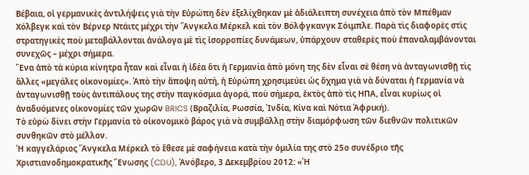Βέβαια, οἱ γερμανικὲς ἀντιλήψεις γιὰ τὴν Εὐρώπη δὲν ἐξελίχθηκαν μὲ ἀδιάλειπτη συνέχεια ἀπὸ τὸν Μπέθμαν Χόλβεγκ καὶ τὸν Βέρνερ Ντάιτς μέχρι τὴν Ἄνγκελα Μέρκελ καὶ τὸν Βόλφγκανγκ Σόιμπλε. Παρὰ τὶς διαφορὲς στὶς στρατηγικὲς ποὺ μεταβάλλονται ἀνάλογα μὲ τὶς ἰσορροπίες δυνάμεων, ὑπάρχουν σταθερὲς ποὺ ἐπαναλαμβάνονται συνεχῶς – μέχρι σήμερα.
Ἕνα ἀπὸ τὰ κύρια κίνητρα ἦταν καὶ εἶναι ἡ ἰδέα ὅτι ἡ Γερμανία ἀπὸ μόνη της δὲν εἶναι σὲ θέση νὰ ἀνταγωνισθῇ τὶς ἄλλες «μεγάλες οἰκονομίες». Ἀπὸ τὴν ἄποψη αὐτή, ἡ Εὐρώπη χρησιμεύει ὡς ὄχημα γιὰ νὰ δύναται ἡ Γερμανία νὰ ἀνταγωνισθῇ τοὺς ἀντιπάλους της στὴν παγκόσμια ἀγορά, ποὺ σήμερα, ἐκτὸς ἀπὸ τὶς ΗΠΑ, εἶναι κυρίως οἱ ἀναδυόμενες οἰκονομίες τῶν χωρῶν BRICS (Βραζιλία, Ρωσσία, Ἰνδία, Κίνα καὶ Νότια Ἀφρική).
Τὸ εὐρὼ δίνει στὴν Γερμανία τὸ οἰκονομικὸ βάρος γιὰ νὰ συμβάλλῃ στὴν διαμόρφωση τῶν διεθνῶν πολιτικῶν συνθηκῶν στὸ μέλλον.
Ἡ καγγελάριος Ἄνγκελα Μέρκελ τὸ ἔθεσε μὲ σαφήνεια κατὰ τὴν ὁμιλία της στὸ 25ο συνέδριο τῆς Χριστιανοδημοκρατικῆς Ἕνωσης (CDU), Ἁνόβερο, 3 Δεκεμβρίου 2012: «Ἡ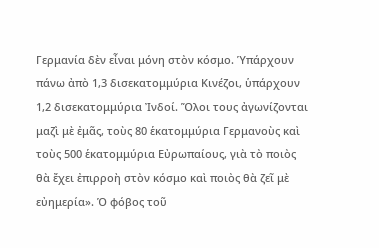Γερμανία δὲν εἶναι μόνη στὸν κόσμο. Ὑπάρχουν πάνω ἀπὸ 1,3 δισεκατομμύρια Κινέζοι, ὑπάρχουν 1,2 δισεκατομμύρια Ἰνδοί. Ὅλοι τους ἀγωνίζονται μαζὶ μὲ ἐμᾶς, τοὺς 80 ἑκατομμύρια Γερμανοὺς καὶ τοὺς 500 ἑκατομμύρια Εὐρωπαίους, γιὰ τὸ ποιὸς θὰ ἔχει ἐπιρροὴ στὸν κόσμο καὶ ποιὸς θὰ ζεῖ μὲ εὐημερία». Ὁ φόβος τοῦ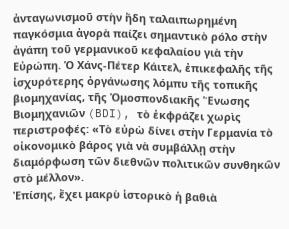ἀνταγωνισμοῦ στὴν ἤδη ταλαιπωρημένη παγκόσμια ἀγορὰ παίζει σημαντικὸ ρόλο στὴν ἀγάπη τοῦ γερμανικοῦ κεφαλαίου γιὰ τὴν Εὐρώπη. Ὁ Χάνς-Πέτερ Κάιτελ, ἐπικεφαλῆς τῆς ἰσχυρότερης ὀργάνωσης λόμπυ τῆς τοπικῆς βιομηχανίας, τῆς Ὁμοσπονδιακῆς Ἕνωσης Βιομηχανιῶν (BDI), τὸ ἐκφράζει χωρὶς περιστροφές: «Τὸ εὐρὼ δίνει στὴν Γερμανία τὸ οἰκονομικὸ βάρος γιὰ νὰ συμβάλλῃ στὴν διαμόρφωση τῶν διεθνῶν πολιτικῶν συνθηκῶν στὸ μέλλον».
Ἐπίσης, ἔχει μακρὺ ἱστορικὸ ἡ βαθιὰ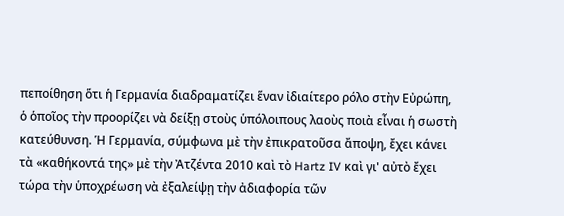πεποίθηση ὅτι ἡ Γερμανία διαδραματίζει ἕναν ἰδιαίτερο ρόλο στὴν Εὐρώπη, ὁ ὁποῖος τὴν προορίζει νὰ δείξῃ στοὺς ὑπόλοιπους λαοὺς ποιὰ εἶναι ἡ σωστὴ κατεύθυνση. Ἡ Γερμανία, σύμφωνα μὲ τὴν ἐπικρατοῦσα ἄποψη, ἔχει κάνει τὰ «καθήκοντά της» μὲ τὴν Ἀτζέντα 2010 καὶ τὸ Hartz IV καὶ γι' αὐτὸ ἔχει τώρα τὴν ὑποχρέωση νὰ ἐξαλείψῃ τὴν ἀδιαφορία τῶν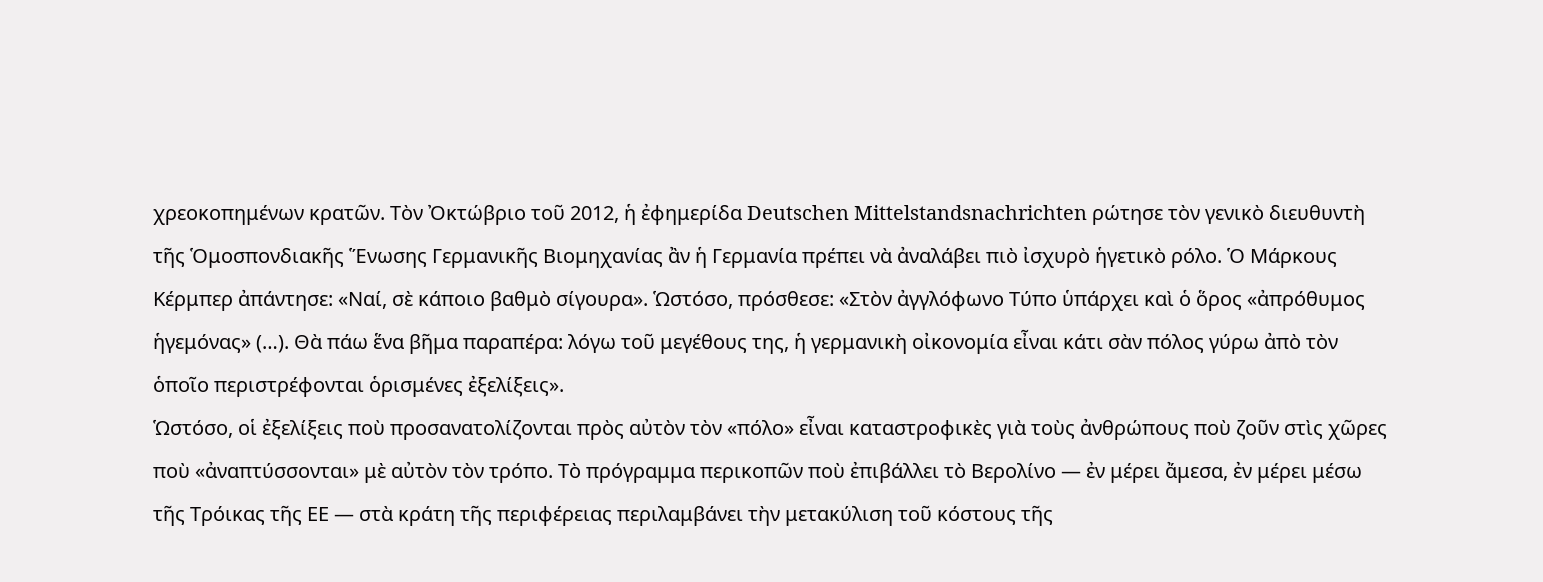χρεοκοπημένων κρατῶν. Τὸν Ὀκτώβριο τοῦ 2012, ἡ ἐφημερίδα Deutschen Mittelstandsnachrichten ρώτησε τὸν γενικὸ διευθυντὴ τῆς Ὁμοσπονδιακῆς Ἕνωσης Γερμανικῆς Βιομηχανίας ἂν ἡ Γερμανία πρέπει νὰ ἀναλάβει πιὸ ἰσχυρὸ ἡγετικὸ ρόλο. Ὁ Μάρκους Κέρμπερ ἀπάντησε: «Ναί, σὲ κάποιο βαθμὸ σίγουρα». Ὡστόσο, πρόσθεσε: «Στὸν ἀγγλόφωνο Τύπο ὑπάρχει καὶ ὁ ὅρος «ἀπρόθυμος ἡγεμόνας» (…). Θὰ πάω ἕνα βῆμα παραπέρα: λόγω τοῦ μεγέθους της, ἡ γερμανικὴ οἰκονομία εἶναι κάτι σὰν πόλος γύρω ἀπὸ τὸν ὁποῖο περιστρέφονται ὁρισμένες ἐξελίξεις».
Ὡστόσο, οἱ ἐξελίξεις ποὺ προσανατολίζονται πρὸς αὐτὸν τὸν «πόλο» εἶναι καταστροφικὲς γιὰ τοὺς ἀνθρώπους ποὺ ζοῦν στὶς χῶρες ποὺ «ἀναπτύσσονται» μὲ αὐτὸν τὸν τρόπο. Τὸ πρόγραμμα περικοπῶν ποὺ ἐπιβάλλει τὸ Βερολίνο — ἐν μέρει ἄμεσα, ἐν μέρει μέσω τῆς Τρόικας τῆς ΕΕ — στὰ κράτη τῆς περιφέρειας περιλαμβάνει τὴν μετακύλιση τοῦ κόστους τῆς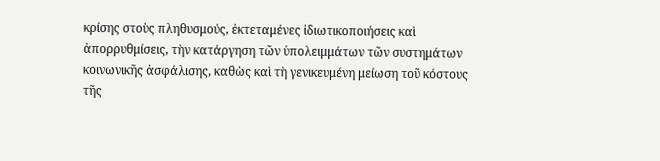κρίσης στοὺς πληθυσμούς, ἐκτεταμένες ἰδιωτικοποιήσεις καὶ ἀπορρυθμίσεις, τὴν κατάργηση τῶν ὑπολειμμάτων τῶν συστημάτων κοινωνικῆς ἀσφάλισης, καθὼς καὶ τὴ γενικευμένη μείωση τοῦ κόστους τῆς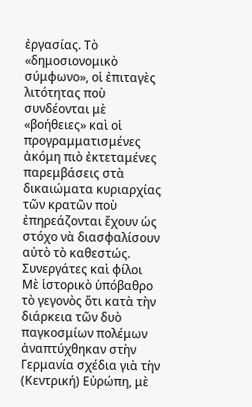ἐργασίας. Τὸ «δημοσιονομικὸ σύμφωνο», οἱ ἐπιταγὲς λιτότητας ποὺ συνδέονται μὲ «βοήθειες» καὶ οἱ προγραμματισμένες ἀκόμη πιὸ ἐκτεταμένες παρεμβάσεις στὰ δικαιώματα κυριαρχίας τῶν κρατῶν ποὺ ἐπηρεάζονται ἔχουν ὡς στόχο νὰ διασφαλίσουν αὐτὸ τὸ καθεστώς.
Συνεργάτες καὶ φίλοι
Μὲ ἱστορικὸ ὑπόβαθρο τὸ γεγονὸς ὅτι κατὰ τὴν διάρκεια τῶν δυὸ παγκοσμίων πολέμων ἀναπτύχθηκαν στὴν Γερμανία σχέδια γιὰ τὴν (Κεντρική) Εὐρώπη, μὲ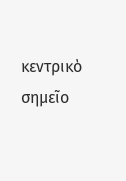κεντρικὸ σημεῖο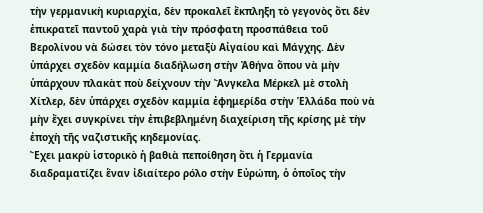τὴν γερμανικὴ κυριαρχία, δὲν προκαλεῖ ἔκπληξη τὸ γεγονὸς ὅτι δὲν ἐπικρατεῖ παντοῦ χαρὰ γιὰ τὴν πρόσφατη προσπάθεια τοῦ Βερολίνου νὰ δώσει τὸν τόνο μεταξὺ Αἰγαίου καὶ Μάγχης. Δὲν ὑπάρχει σχεδὸν καμμία διαδήλωση στὴν Ἀθήνα ὅπου νὰ μὴν ὑπάρχουν πλακὰτ ποὺ δείχνουν τὴν Ἄνγκελα Μέρκελ μὲ στολὴ Χίτλερ, δὲν ὑπάρχει σχεδὸν καμμία ἐφημερίδα στὴν Ἑλλάδα ποὺ νὰ μὴν ἔχει συγκρίνει τὴν ἐπιβεβλημένη διαχείριση τῆς κρίσης μὲ τὴν ἐποχὴ τῆς ναζιστικῆς κηδεμονίας.
Ἔχει μακρὺ ἱστορικὸ ἡ βαθιὰ πεποίθηση ὅτι ἡ Γερμανία διαδραματίζει ἕναν ἰδιαίτερο ρόλο στὴν Εὐρώπη, ὁ ὁποῖος τὴν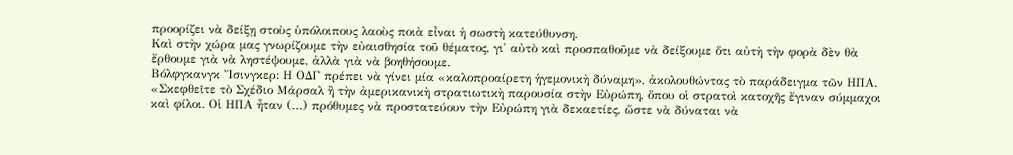προορίζει νὰ δείξῃ στοὺς ὑπόλοιπους λαοὺς ποιὰ εἶναι ἡ σωστὴ κατεύθυνση.
Καὶ στὴν χώρα μας γνωρίζουμε τὴν εὐαισθησία τοῦ θέματος, γι' αὐτὸ καὶ προσπαθοῦμε νὰ δείξουμε ὅτι αὐτὴ τὴν φορὰ δὲν θὰ ἔρθουμε γιὰ νὰ ληστέψουμε, ἀλλὰ γιὰ νὰ βοηθήσουμε.
Βόλφγκανγκ Ἴσινγκερ: Η ΟΔΓ πρέπει νὰ γίνει μία «καλοπροαίρετη ἡγεμονικὴ δύναμη», ἀκολουθώντας τὸ παράδειγμα τῶν ΗΠΑ. «Σκεφθεῖτε τὸ Σχέδιο Μάρσαλ ἢ τὴν ἀμερικανικὴ στρατιωτικὴ παρουσία στὴν Εὐρώπη, ὅπου οἱ στρατοὶ κατοχῆς ἔγιναν σύμμαχοι καὶ φίλοι. Οἱ ΗΠΑ ἦταν (…) πρόθυμες νὰ προστατεύουν τὴν Εὐρώπη γιὰ δεκαετίες, ὥστε νὰ δύναται νὰ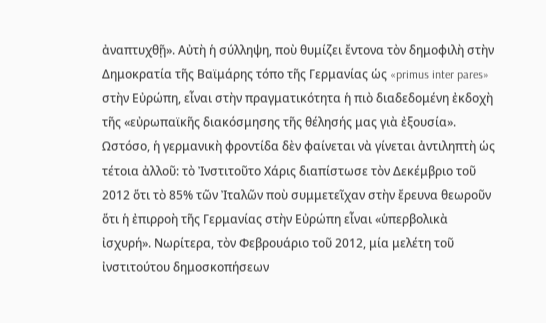ἀναπτυχθῇ». Αὐτὴ ἡ σύλληψη, ποὺ θυμίζει ἔντονα τὸν δημοφιλὴ στὴν Δημοκρατία τῆς Βαϊμάρης τόπο τῆς Γερμανίας ὡς «primus inter pares» στὴν Εὐρώπη, εἶναι στὴν πραγματικότητα ἡ πιὸ διαδεδομένη ἐκδοχὴ τῆς «εὐρωπαϊκῆς διακόσμησης τῆς θέλησής μας γιὰ ἐξουσία».
Ωστόσο, ἡ γερμανικὴ φροντίδα δὲν φαίνεται νὰ γίνεται ἀντιληπτὴ ὡς τέτοια ἀλλοῦ: τὸ Ἰνστιτοῦτο Χάρις διαπίστωσε τὸν Δεκέμβριο τοῦ 2012 ὅτι τὸ 85% τῶν Ἰταλῶν ποὺ συμμετεῖχαν στὴν ἔρευνα θεωροῦν ὅτι ἡ ἐπιρροὴ τῆς Γερμανίας στὴν Εὐρώπη εἶναι «ὑπερβολικὰ ἰσχυρή». Νωρίτερα, τὸν Φεβρουάριο τοῦ 2012, μία μελέτη τοῦ ἰνστιτούτου δημοσκοπήσεων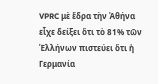VPRC μὲ ἕδρα τὴν Ἀθήνα εἶχε δείξει ὅτι τὸ 81% τῶν Ἑλλήνων πιστεύει ὅτι ἡ Γερμανία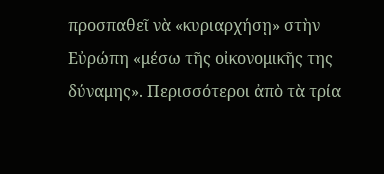προσπαθεῖ νὰ «κυριαρχήσῃ» στὴν Εὐρώπη «μέσω τῆς οἰκονομικῆς της δύναμης». Περισσότεροι ἀπὸ τὰ τρία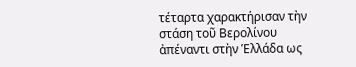τέταρτα χαρακτήρισαν τὴν στάση τοῦ Βερολίνου ἀπέναντι στὴν Ἑλλάδα ως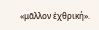«μᾶλλον ἐχθρική».